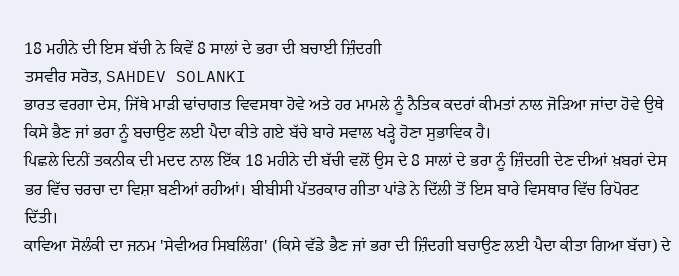18 ਮਹੀਨੇ ਦੀ ਇਸ ਬੱਚੀ ਨੇ ਕਿਵੇਂ 8 ਸਾਲਾਂ ਦੇ ਭਰਾ ਦੀ ਬਚਾਈ ਜ਼ਿੰਦਗੀ
ਤਸਵੀਰ ਸਰੋਤ, SAHDEV SOLANKI
ਭਾਰਤ ਵਰਗਾ ਦੇਸ, ਜਿੱਥੇ ਮਾੜੀ ਢਾਂਚਾਗਤ ਵਿਵਸਥਾ ਹੋਵੇ ਅਤੇ ਹਰ ਮਾਮਲੇ ਨੂੰ ਨੈਤਿਕ ਕਦਰਾਂ ਕੀਮਤਾਂ ਨਾਲ ਜੋੜਿਆ ਜਾਂਦਾ ਹੋਵੇ ਉਥੇ ਕਿਸੇ ਭੈਣ ਜਾਂ ਭਰਾ ਨੂੰ ਬਚਾਉਣ ਲਈ ਪੈਦਾ ਕੀਤੇ ਗਏ ਬੱਚੇ ਬਾਰੇ ਸਵਾਲ ਖੜ੍ਹੇ ਹੋਣਾ ਸੁਭਾਵਿਕ ਹੈ।
ਪਿਛਲੇ ਦਿਨੀਂ ਤਕਨੀਕ ਦੀ ਮਦਦ ਨਾਲ ਇੱਕ 18 ਮਹੀਨੇ ਦੀ ਬੱਚੀ ਵਲੋਂ ਉਸ ਦੇ 8 ਸਾਲਾਂ ਦੇ ਭਰਾ ਨੂੰ ਜ਼ਿੰਦਗੀ ਦੇਣ ਦੀਆਂ ਖ਼ਬਰਾਂ ਦੇਸ ਭਰ ਵਿੱਚ ਚਰਚਾ ਦਾ ਵਿਸ਼ਾ ਬਣੀਆਂ ਰਹੀਆਂ। ਬੀਬੀਸੀ ਪੱਤਰਕਾਰ ਗੀਤਾ ਪਾਂਡੇ ਨੇ ਦਿੱਲੀ ਤੋਂ ਇਸ ਬਾਰੇ ਵਿਸਥਾਰ ਵਿੱਚ ਰਿਪੋਰਟ ਦਿੱਤੀ।
ਕਾਵਿਆ ਸੋਲੰਕੀ ਦਾ ਜਨਮ 'ਸੇਵੀਅਰ ਸਿਬਲਿੰਗ' (ਕਿਸੇ ਵੱਡੇ ਭੈਣ ਜਾਂ ਭਰਾ ਦੀ ਜ਼ਿੰਦਗੀ ਬਚਾਉਣ ਲਈ ਪੈਦਾ ਕੀਤਾ ਗਿਆ ਬੱਚਾ) ਦੇ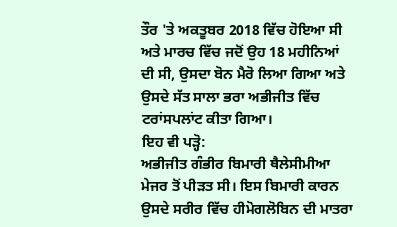ਤੌਰ 'ਤੇ ਅਕਤੂਬਰ 2018 ਵਿੱਚ ਹੋਇਆ ਸੀ ਅਤੇ ਮਾਰਚ ਵਿੱਚ ਜਦੋਂ ਉਹ 18 ਮਹੀਨਿਆਂ ਦੀ ਸੀ, ਉਸਦਾ ਬੋਨ ਮੈਰੋ ਲਿਆ ਗਿਆ ਅਤੇ ਉਸਦੇ ਸੱਤ ਸਾਲਾ ਭਰਾ ਅਭੀਜੀਤ ਵਿੱਚ ਟਰਾਂਸਪਲਾਂਟ ਕੀਤਾ ਗਿਆ।
ਇਹ ਵੀ ਪੜ੍ਹੋ:
ਅਭੀਜੀਤ ਗੰਭੀਰ ਬਿਮਾਰੀ ਥੈਲੇਸੀਮੀਆ ਮੇਜਰ ਤੋਂ ਪੀੜਤ ਸੀ। ਇਸ ਬਿਮਾਰੀ ਕਾਰਨ ਉਸਦੇ ਸਰੀਰ ਵਿੱਚ ਹੀਮੋਗਲੋਬਿਨ ਦੀ ਮਾਤਰਾ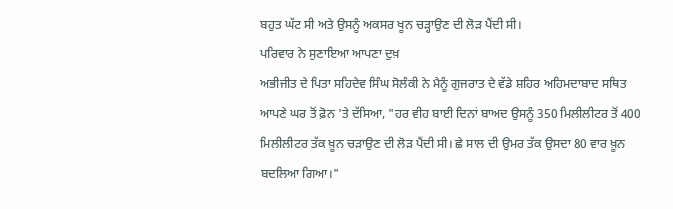ਬਹੁਤ ਘੱਟ ਸੀ ਅਤੇ ਉਸਨੂੰ ਅਕਸਰ ਖੂਨ ਚੜ੍ਹਾਉਣ ਦੀ ਲੋੜ ਪੈਂਦੀ ਸੀ।
ਪਰਿਵਾਰ ਨੇ ਸੁਣਾਇਆ ਆਪਣਾ ਦੁਖ਼
ਅਭੀਜੀਤ ਦੇ ਪਿਤਾ ਸਹਿਦੇਵ ਸਿੰਘ ਸੋਲੰਕੀ ਨੇ ਮੈਨੂੰ ਗੁਜਰਾਤ ਦੇ ਵੱਡੇ ਸ਼ਹਿਰ ਅਹਿਮਦਾਬਾਦ ਸਥਿਤ ਆਪਣੇ ਘਰ ਤੋਂ ਫ਼ੋਨ 'ਤੇ ਦੱਸਿਆ, "ਹਰ ਵੀਹ ਬਾਈ ਦਿਨਾਂ ਬਾਅਦ ਉਸਨੂੰ 350 ਮਿਲੀਲੀਟਰ ਤੋਂ 400 ਮਿਲੀਲੀਟਰ ਤੱਕ ਖ਼ੂਨ ਚੜਾਉਣ ਦੀ ਲੋੜ ਪੈਂਦੀ ਸੀ। ਛੇ ਸਾਲ ਦੀ ਉਮਰ ਤੱਕ ਉਸਦਾ 80 ਵਾਰ ਖ਼ੂਨ ਬਦਲਿਆ ਗਿਆ।"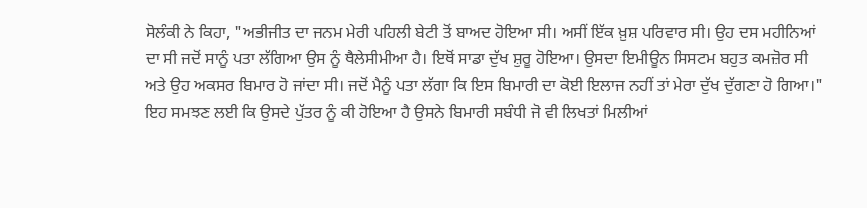ਸੋਲੰਕੀ ਨੇ ਕਿਹਾ, "ਅਭੀਜੀਤ ਦਾ ਜਨਮ ਮੇਰੀ ਪਹਿਲੀ ਬੇਟੀ ਤੋਂ ਬਾਅਦ ਹੋਇਆ ਸੀ। ਅਸੀਂ ਇੱਕ ਖ਼ੁਸ਼ ਪਰਿਵਾਰ ਸੀ। ਉਹ ਦਸ ਮਹੀਨਿਆਂ ਦਾ ਸੀ ਜਦੋਂ ਸਾਨੂੰ ਪਤਾ ਲੱਗਿਆ ਉਸ ਨੂੰ ਥੈਲੇਸੀਮੀਆ ਹੈ। ਇਥੋਂ ਸਾਡਾ ਦੁੱਖ ਸ਼ੁਰੂ ਹੋਇਆ। ਉਸਦਾ ਇਮੀਊਨ ਸਿਸਟਮ ਬਹੁਤ ਕਮਜ਼ੋਰ ਸੀ ਅਤੇ ਉਹ ਅਕਸਰ ਬਿਮਾਰ ਹੋ ਜਾਂਦਾ ਸੀ। ਜਦੋਂ ਮੈਨੂੰ ਪਤਾ ਲੱਗਾ ਕਿ ਇਸ ਬਿਮਾਰੀ ਦਾ ਕੋਈ ਇਲਾਜ ਨਹੀਂ ਤਾਂ ਮੇਰਾ ਦੁੱਖ ਦੁੱਗਣਾ ਹੋ ਗਿਆ।"
ਇਹ ਸਮਝਣ ਲਈ ਕਿ ਉਸਦੇ ਪੁੱਤਰ ਨੂੰ ਕੀ ਹੋਇਆ ਹੈ ਉਸਨੇ ਬਿਮਾਰੀ ਸਬੰਧੀ ਜੋ ਵੀ ਲਿਖਤਾਂ ਮਿਲੀਆਂ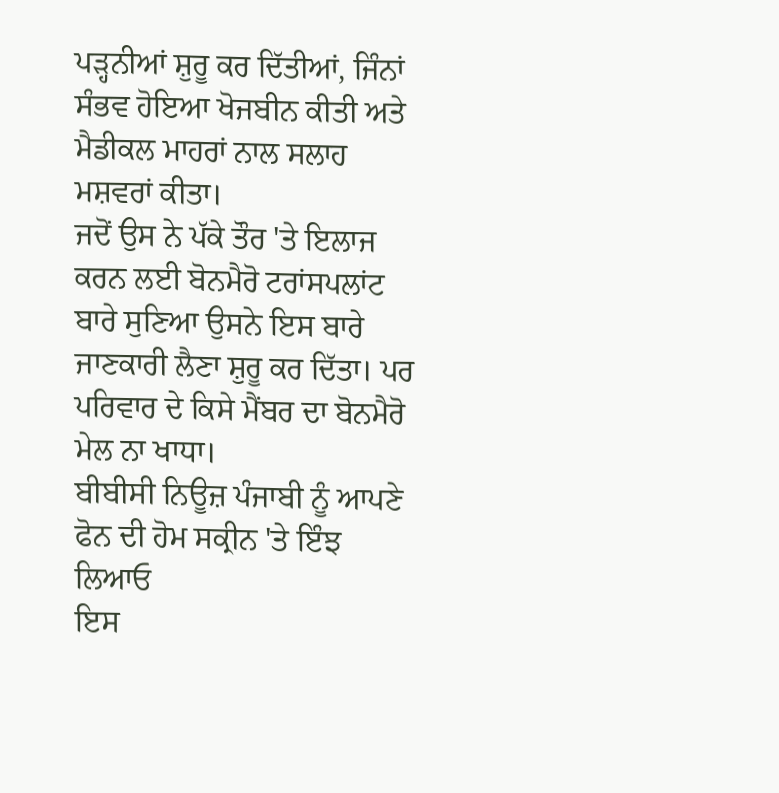ਪੜ੍ਹਨੀਆਂ ਸ਼ੁਰੂ ਕਰ ਦਿੱਤੀਆਂ, ਜਿੰਨਾਂ ਸੰਭਵ ਹੋਇਆ ਖੋਜਬੀਨ ਕੀਤੀ ਅਤੇ ਮੈਡੀਕਲ ਮਾਹਰਾਂ ਨਾਲ ਸਲਾਹ ਮਸ਼ਵਰਾਂ ਕੀਤਾ।
ਜਦੋਂ ਉਸ ਨੇ ਪੱਕੇ ਤੌਰ 'ਤੇ ਇਲਾਜ ਕਰਨ ਲਈ ਬੋਨਮੈਰੋ ਟਰਾਂਸਪਲਾਂਟ ਬਾਰੇ ਸੁਣਿਆ ਉਸਨੇ ਇਸ ਬਾਰੇ ਜਾਣਕਾਰੀ ਲੈਣਾ ਸ਼ੁਰੂ ਕਰ ਦਿੱਤਾ। ਪਰ ਪਰਿਵਾਰ ਦੇ ਕਿਸੇ ਮੈਂਬਰ ਦਾ ਬੋਨਮੈਰੋ ਮੇਲ ਨਾ ਖਾਧਾ।
ਬੀਬੀਸੀ ਨਿਊਜ਼ ਪੰਜਾਬੀ ਨੂੰ ਆਪਣੇ ਫੋਨ ਦੀ ਹੋਮ ਸਕ੍ਰੀਨ 'ਤੇ ਇੰਝ ਲਿਆਓ
ਇਸ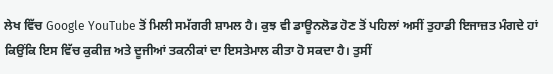ਲੇਖ ਵਿੱਚ Google YouTube ਤੋਂ ਮਿਲੀ ਸਮੱਗਰੀ ਸ਼ਾਮਲ ਹੈ। ਕੁਝ ਵੀ ਡਾਊਨਲੋਡ ਹੋਣ ਤੋਂ ਪਹਿਲਾਂ ਅਸੀਂ ਤੁਹਾਡੀ ਇਜਾਜ਼ਤ ਮੰਗਦੇ ਹਾਂ ਕਿਉਂਕਿ ਇਸ ਵਿੱਚ ਕੁਕੀਜ਼ ਅਤੇ ਦੂਜੀਆਂ ਤਕਨੀਕਾਂ ਦਾ ਇਸਤੇਮਾਲ ਕੀਤਾ ਹੋ ਸਕਦਾ ਹੈ। ਤੁਸੀਂ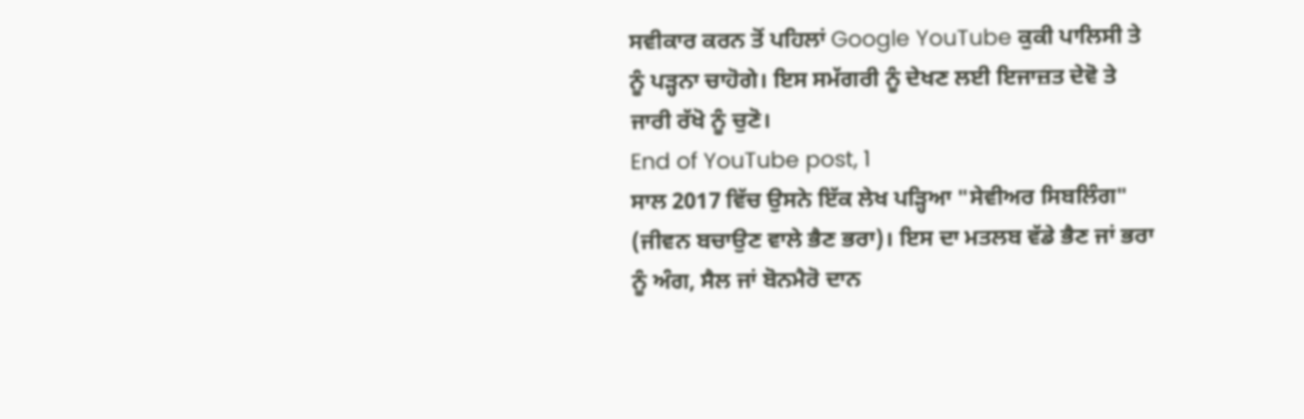ਸਵੀਕਾਰ ਕਰਨ ਤੋਂ ਪਹਿਲਾਂ Google YouTube ਕੁਕੀ ਪਾਲਿਸੀ ਤੇ ਨੂੰ ਪੜ੍ਹਨਾ ਚਾਹੋਗੇ। ਇਸ ਸਮੱਗਰੀ ਨੂੰ ਦੇਖਣ ਲਈ ਇਜਾਜ਼ਤ ਦੇਵੋ ਤੇ ਜਾਰੀ ਰੱਖੋ ਨੂੰ ਚੁਣੋ।
End of YouTube post, 1
ਸਾਲ 2017 ਵਿੱਚ ਉਸਨੇ ਇੱਕ ਲੇਖ ਪੜ੍ਹਿਆ "ਸੇਵੀਅਰ ਸਿਬਲਿੰਗ" (ਜੀਵਨ ਬਚਾਉਣ ਵਾਲੇ ਭੈਣ ਭਰਾ)। ਇਸ ਦਾ ਮਤਲਬ ਵੱਡੇ ਭੈਣ ਜਾਂ ਭਰਾ ਨੂੰ ਅੰਗ, ਸੈਲ ਜਾਂ ਬੋਨਮੈਰੋ ਦਾਨ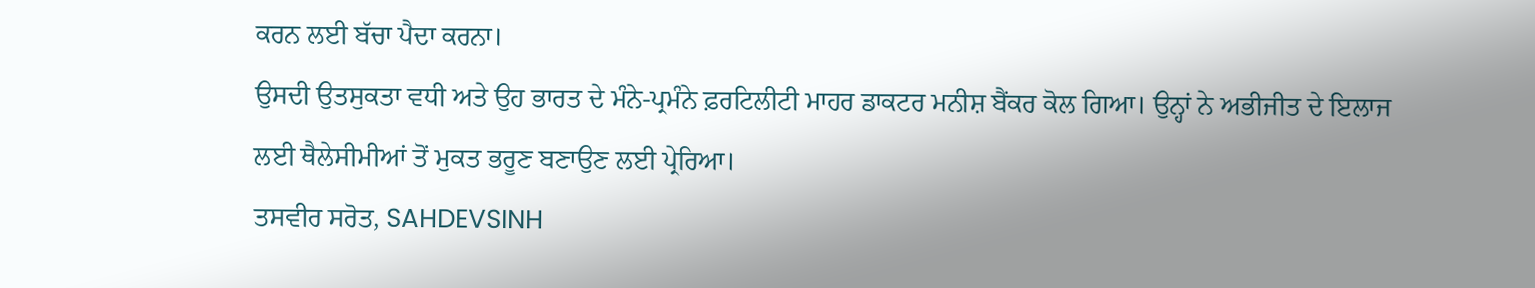ਕਰਨ ਲਈ ਬੱਚਾ ਪੈਦਾ ਕਰਨਾ।
ਉਸਦੀ ਉਤਸੁਕਤਾ ਵਧੀ ਅਤੇ ਉਹ ਭਾਰਤ ਦੇ ਮੰਨੇ-ਪ੍ਰਮੰਨੇ ਫ਼ਰਟਿਲੀਟੀ ਮਾਹਰ ਡਾਕਟਰ ਮਨੀਸ਼ ਬੈਂਕਰ ਕੋਲ ਗਿਆ। ਉਨ੍ਹਾਂ ਨੇ ਅਭੀਜੀਤ ਦੇ ਇਲਾਜ ਲਈ ਥੈਲੇਸੀਮੀਆਂ ਤੋਂ ਮੁਕਤ ਭਰੂਣ ਬਣਾਉਣ ਲਈ ਪ੍ਰੇਰਿਆ।
ਤਸਵੀਰ ਸਰੋਤ, SAHDEVSINH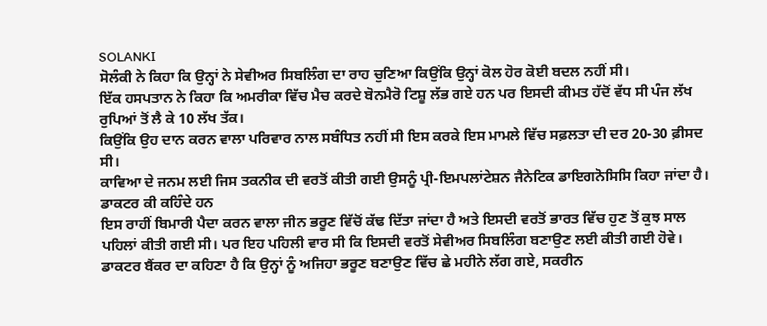SOLANKI
ਸੋਲੰਕੀ ਨੇ ਕਿਹਾ ਕਿ ਉਨ੍ਹਾਂ ਨੇ ਸੇਵੀਅਰ ਸਿਬਲਿੰਗ ਦਾ ਰਾਹ ਚੁਣਿਆ ਕਿਉਂਕਿ ਉਨ੍ਹਾਂ ਕੋਲ ਹੋਰ ਕੋਈ ਬਦਲ ਨਹੀਂ ਸੀ।
ਇੱਕ ਹਸਪਤਾਨ ਨੇ ਕਿਹਾ ਕਿ ਅਮਰੀਕਾ ਵਿੱਚ ਮੈਚ ਕਰਦੇ ਬੋਨਮੈਰੋ ਟਿਸ਼ੂ ਲੱਭ ਗਏ ਹਨ ਪਰ ਇਸਦੀ ਕੀਮਤ ਹੱਦੋਂ ਵੱਧ ਸੀ ਪੰਜ ਲੱਖ ਰੁਪਿਆਂ ਤੋਂ ਲੈ ਕੇ 10 ਲੱਖ ਤੱਕ।
ਕਿਉਂਕਿ ਉਹ ਦਾਨ ਕਰਨ ਵਾਲਾ ਪਰਿਵਾਰ ਨਾਲ ਸਬੰਧਿਤ ਨਹੀਂ ਸੀ ਇਸ ਕਰਕੇ ਇਸ ਮਾਮਲੇ ਵਿੱਚ ਸਫ਼ਲਤਾ ਦੀ ਦਰ 20-30 ਫ਼ੀਸਦ ਸੀ।
ਕਾਵਿਆ ਦੇ ਜਨਮ ਲਈ ਜਿਸ ਤਕਨੀਕ ਦੀ ਵਰਤੋਂ ਕੀਤੀ ਗਈ ਉਸਨੂੰ ਪ੍ਰੀ-ਇਮਪਲਾਂਟੇਸ਼ਨ ਜੈਨੇਟਿਕ ਡਾਇਗਨੋਸਿਸਿ ਕਿਹਾ ਜਾਂਦਾ ਹੈ।
ਡਾਕਟਰ ਕੀ ਕਹਿੰਦੇ ਹਨ
ਇਸ ਰਾਹੀਂ ਬਿਮਾਰੀ ਪੈਦਾ ਕਰਨ ਵਾਲਾ ਜੀਨ ਭਰੂਣ ਵਿੱਚੋਂ ਕੱਢ ਦਿੱਤਾ ਜਾਂਦਾ ਹੈ ਅਤੇ ਇਸਦੀ ਵਰਤੋਂ ਭਾਰਤ ਵਿੱਚ ਹੁਣ ਤੋਂ ਕੁਝ ਸਾਲ ਪਹਿਲਾਂ ਕੀਤੀ ਗਈ ਸੀ। ਪਰ ਇਹ ਪਹਿਲੀ ਵਾਰ ਸੀ ਕਿ ਇਸਦੀ ਵਰਤੋਂ ਸੇਵੀਅਰ ਸਿਬਲਿੰਗ ਬਣਾਉਣ ਲਈ ਕੀਤੀ ਗਈ ਹੋਵੇ।
ਡਾਕਟਰ ਬੈਂਕਰ ਦਾ ਕਹਿਣਾ ਹੈ ਕਿ ਉਨ੍ਹਾਂ ਨੂੰ ਅਜਿਹਾ ਭਰੂਣ ਬਣਾਉਣ ਵਿੱਚ ਛੇ ਮਹੀਨੇ ਲੱਗ ਗਏ, ਸਕਰੀਨ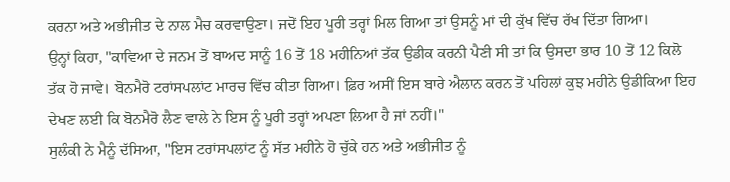ਕਰਨਾ ਅਤੇ ਅਭੀਜੀਤ ਦੇ ਨਾਲ ਮੈਚ ਕਰਵਾਉਣਾ। ਜਦੋਂ ਇਹ ਪੂਰੀ ਤਰ੍ਹਾਂ ਮਿਲ ਗਿਆ ਤਾਂ ਉਸਨੂੰ ਮਾਂ ਦੀ ਕੁੱਖ ਵਿੱਚ ਰੱਖ ਦਿੱਤਾ ਗਿਆ।
ਉਨ੍ਹਾਂ ਕਿਹਾ, "ਕਾਵਿਆ ਦੇ ਜਨਮ ਤੋਂ ਬਾਅਦ ਸਾਨੂੰ 16 ਤੋਂ 18 ਮਹੀਨਿਆਂ ਤੱਕ ਉਡੀਕ ਕਰਨੀ ਪੈਣੀ ਸੀ ਤਾਂ ਕਿ ਉਸਦਾ ਭਾਰ 10 ਤੋਂ 12 ਕਿਲੋ ਤੱਕ ਹੋ ਜਾਵੇ। ਬੋਨਮੈਰੋ ਟਰਾਂਸਪਲਾਂਟ ਮਾਰਚ ਵਿੱਚ ਕੀਤਾ ਗਿਆ। ਫ਼ਿਰ ਅਸੀਂ ਇਸ ਬਾਰੇ ਐਲਾਨ ਕਰਨ ਤੋਂ ਪਹਿਲਾਂ ਕੁਝ ਮਹੀਨੇ ਉਡੀਕਿਆ ਇਹ ਦੇਖਣ ਲਈ ਕਿ ਬੋਨਮੈਰੋ ਲੈਣ ਵਾਲੇ ਨੇ ਇਸ ਨੂੰ ਪੂਰੀ ਤਰ੍ਹਾਂ ਅਪਣਾ ਲਿਆ ਹੈ ਜਾਂ ਨਹੀਂ।"
ਸੁਲੰਕੀ ਨੇ ਮੈਨੂੰ ਦੱਸਿਆ, "ਇਸ ਟਰਾਂਸਪਲਾਂਟ ਨੂੰ ਸੱਤ ਮਹੀਨੇ ਹੋ ਚੁੱਕੇ ਹਨ ਅਤੇ ਅਭੀਜੀਤ ਨੂੰ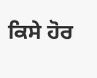ਕਿਸੇ ਹੋਰ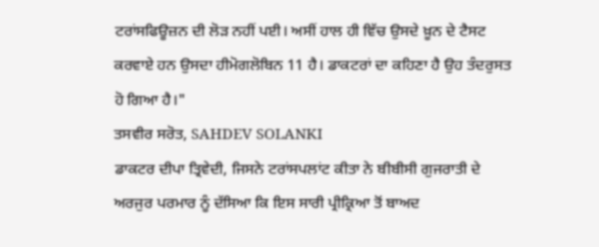ਟਰਾਂਸਫਿਊਜ਼ਨ ਦੀ ਲੋੜ ਨਹੀਂ ਪਈ। ਅਸੀਂ ਹਾਲ ਹੀ ਵਿੱਚ ਉਸਦੇ ਖ਼ੂਨ ਦੇ ਟੈਸਟ ਕਰਵਾਏ ਹਨ ਉਸਦਾ ਹੀਮੋਗਲੋਬਿਨ 11 ਹੈ। ਡਾਕਟਰਾਂ ਦਾ ਕਹਿਣਾ ਹੈ ਉਹ ਤੰਦਰੁਸਤ ਹੋ ਗਿਆ ਹੈ।"
ਤਸਵੀਰ ਸਰੋਤ, SAHDEV SOLANKI
ਡਾਕਟਰ ਦੀਪਾ ਤ੍ਰਿਵੇਦੀ, ਜਿਸਨੇ ਟਰਾਂਸਪਲਾਂਟ ਕੀਤਾ ਨੇ ਬੀਬੀਸੀ ਗੁਜਰਾਤੀ ਦੇ ਅਰਜੁਰ ਪਰਮਾਰ ਨੂੰ ਦੱਸਿਆ ਕਿ ਇਸ ਸਾਰੀ ਪ੍ਰੀਕ੍ਰਿਆ ਤੋਂ ਬਾਅਦ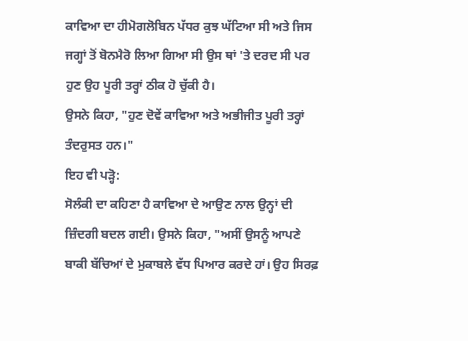ਕਾਵਿਆ ਦਾ ਹੀਮੋਗਲੋਬਿਨ ਪੱਧਰ ਕੁਝ ਘੱਟਿਆ ਸੀ ਅਤੇ ਜਿਸ ਜਗ੍ਹਾਂ ਤੋਂ ਬੋਨਮੈਰੋ ਲਿਆ ਗਿਆ ਸੀ ਉਸ ਥਾਂ 'ਤੇ ਦਰਦ ਸੀ ਪਰ ਹੁਣ ਉਹ ਪੂਰੀ ਤਰ੍ਹਾਂ ਠੀਕ ਹੋ ਚੁੱਕੀ ਹੈ।
ਉਸਨੇ ਕਿਹਾ, "ਹੁਣ ਦੋਵੇਂ ਕਾਵਿਆ ਅਤੇ ਅਭੀਜੀਤ ਪੂਰੀ ਤਰ੍ਹਾਂ ਤੰਦਰੁਸਤ ਹਨ।"
ਇਹ ਵੀ ਪੜ੍ਹੋ:
ਸੋਲੰਕੀ ਦਾ ਕਹਿਣਾ ਹੈ ਕਾਵਿਆ ਦੇ ਆਉਣ ਨਾਲ ਉਨ੍ਹਾਂ ਦੀ ਜ਼ਿੰਦਗੀ ਬਦਲ ਗਈ। ਉਸਨੇ ਕਿਹਾ, "ਅਸੀਂ ਉਸਨੂੰ ਆਪਣੇ ਬਾਕੀ ਬੱਚਿਆਂ ਦੇ ਮੁਕਾਬਲੇ ਵੱਧ ਪਿਆਰ ਕਰਦੇ ਹਾਂ। ਉਹ ਸਿਰਫ਼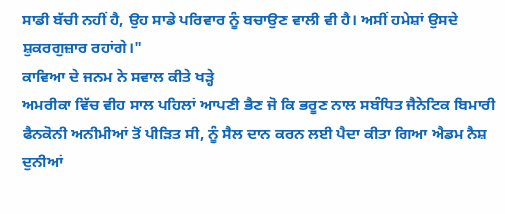ਸਾਡੀ ਬੱਚੀ ਨਹੀਂ ਹੈ, ਉਹ ਸਾਡੇ ਪਰਿਵਾਰ ਨੂੰ ਬਚਾਉਣ ਵਾਲੀ ਵੀ ਹੈ। ਅਸੀਂ ਹਮੇਸ਼ਾਂ ਉਸਦੇ ਸ਼ੁਕਰਗੁਜ਼ਾਰ ਰਹਾਂਗੇ।"
ਕਾਵਿਆ ਦੇ ਜਨਮ ਨੇ ਸਵਾਲ ਕੀਤੇ ਖੜ੍ਹੇ
ਅਮਰੀਕਾ ਵਿੱਚ ਵੀਹ ਸਾਲ ਪਹਿਲਾਂ ਆਪਣੀ ਭੈਣ ਜੋ ਕਿ ਭਰੂਣ ਨਾਲ ਸਬੰਧਿਤ ਜੈਨੇਟਿਕ ਬਿਮਾਰੀ ਫੈਨਕੋਨੀ ਅਨੀਮੀਆਂ ਤੋਂ ਪੀੜਿਤ ਸੀ, ਨੂੰ ਸੈਲ ਦਾਨ ਕਰਨ ਲਈ ਪੈਦਾ ਕੀਤਾ ਗਿਆ ਐਡਮ ਨੈਸ਼ ਦੁਨੀਆਂ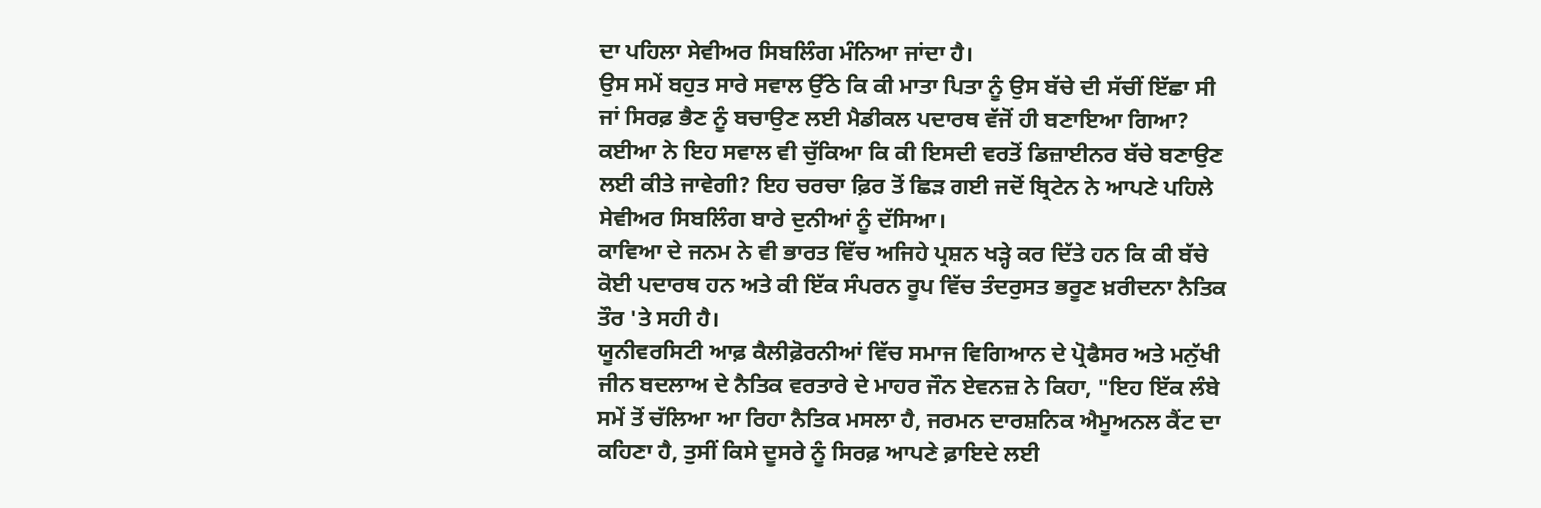ਦਾ ਪਹਿਲਾ ਸੇਵੀਅਰ ਸਿਬਲਿੰਗ ਮੰਨਿਆ ਜਾਂਦਾ ਹੈ।
ਉਸ ਸਮੇਂ ਬਹੁਤ ਸਾਰੇ ਸਵਾਲ ਉੱਠੇ ਕਿ ਕੀ ਮਾਤਾ ਪਿਤਾ ਨੂੰ ਉਸ ਬੱਚੇ ਦੀ ਸੱਚੀਂ ਇੱਛਾ ਸੀ ਜਾਂ ਸਿਰਫ਼ ਭੈਣ ਨੂੰ ਬਚਾਉਣ ਲਈ ਮੈਡੀਕਲ ਪਦਾਰਥ ਵੱਜੋਂ ਹੀ ਬਣਾਇਆ ਗਿਆ?
ਕਈਆ ਨੇ ਇਹ ਸਵਾਲ ਵੀ ਚੁੱਕਿਆ ਕਿ ਕੀ ਇਸਦੀ ਵਰਤੋਂ ਡਿਜ਼ਾਈਨਰ ਬੱਚੇ ਬਣਾਉਣ ਲਈ ਕੀਤੇ ਜਾਵੇਗੀ? ਇਹ ਚਰਚਾ ਫ਼ਿਰ ਤੋਂ ਛਿੜ ਗਈ ਜਦੋਂ ਬ੍ਰਿਟੇਨ ਨੇ ਆਪਣੇ ਪਹਿਲੇ ਸੇਵੀਅਰ ਸਿਬਲਿੰਗ ਬਾਰੇ ਦੁਨੀਆਂ ਨੂੰ ਦੱਸਿਆ।
ਕਾਵਿਆ ਦੇ ਜਨਮ ਨੇ ਵੀ ਭਾਰਤ ਵਿੱਚ ਅਜਿਹੇ ਪ੍ਰਸ਼ਨ ਖੜ੍ਹੇ ਕਰ ਦਿੱਤੇ ਹਨ ਕਿ ਕੀ ਬੱਚੇ ਕੋਈ ਪਦਾਰਥ ਹਨ ਅਤੇ ਕੀ ਇੱਕ ਸੰਪਰਨ ਰੂਪ ਵਿੱਚ ਤੰਦਰੁਸਤ ਭਰੂਣ ਖ਼ਰੀਦਨਾ ਨੈਤਿਕ ਤੌਰ 'ਤੇ ਸਹੀ ਹੈ।
ਯੂਨੀਵਰਸਿਟੀ ਆਫ਼ ਕੈਲੀਫ਼ੋਰਨੀਆਂ ਵਿੱਚ ਸਮਾਜ ਵਿਗਿਆਨ ਦੇ ਪ੍ਰੋਫੈਸਰ ਅਤੇ ਮਨੁੱਖੀ ਜੀਨ ਬਦਲਾਅ ਦੇ ਨੈਤਿਕ ਵਰਤਾਰੇ ਦੇ ਮਾਹਰ ਜੌਨ ਏਵਨਜ਼ ਨੇ ਕਿਹਾ, "ਇਹ ਇੱਕ ਲੰਬੇ ਸਮੇਂ ਤੋਂ ਚੱਲਿਆ ਆ ਰਿਹਾ ਨੈਤਿਕ ਮਸਲਾ ਹੈ, ਜਰਮਨ ਦਾਰਸ਼ਨਿਕ ਐਮੂਅਨਲ ਕੈਂਟ ਦਾ ਕਹਿਣਾ ਹੈ, ਤੁਸੀਂ ਕਿਸੇ ਦੂਸਰੇ ਨੂੰ ਸਿਰਫ਼ ਆਪਣੇ ਫ਼ਾਇਦੇ ਲਈ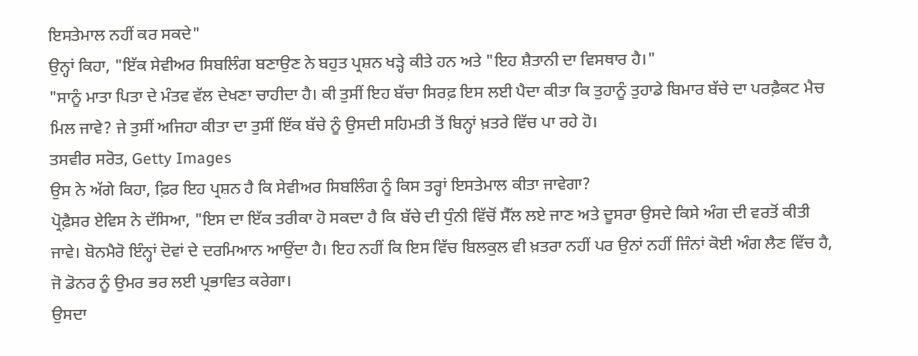ਇਸਤੇਮਾਲ ਨਹੀਂ ਕਰ ਸਕਦੇ"
ਉਨ੍ਹਾਂ ਕਿਹਾ, "ਇੱਕ ਸੇਵੀਅਰ ਸਿਬਲਿੰਗ ਬਣਾਉਣ ਨੇ ਬਹੁਤ ਪ੍ਰਸ਼ਨ ਖੜ੍ਹੇ ਕੀਤੇ ਹਨ ਅਤੇ "ਇਹ ਸ਼ੈਤਾਨੀ ਦਾ ਵਿਸਥਾਰ ਹੈ।"
"ਸਾਨੂੰ ਮਾਤਾ ਪਿਤਾ ਦੇ ਮੰਤਵ ਵੱਲ ਦੇਖਣਾ ਚਾਹੀਦਾ ਹੈ। ਕੀ ਤੁਸੀਂ ਇਹ ਬੱਚਾ ਸਿਰਫ਼ ਇਸ ਲਈ ਪੈਦਾ ਕੀਤਾ ਕਿ ਤੁਹਾਨੂੰ ਤੁਹਾਡੇ ਬਿਮਾਰ ਬੱਚੇ ਦਾ ਪਰਫ਼ੈਕਟ ਮੈਚ ਮਿਲ ਜਾਵੇ? ਜੇ ਤੁਸੀਂ ਅਜਿਹਾ ਕੀਤਾ ਦਾ ਤੁਸੀਂ ਇੱਕ ਬੱਚੇ ਨੂੰ ਉਸਦੀ ਸਹਿਮਤੀ ਤੋਂ ਬਿਨ੍ਹਾਂ ਖ਼ਤਰੇ ਵਿੱਚ ਪਾ ਰਹੇ ਹੋ।
ਤਸਵੀਰ ਸਰੋਤ, Getty Images
ਉਸ ਨੇ ਅੱਗੇ ਕਿਹਾ, ਫ਼ਿਰ ਇਹ ਪ੍ਰਸ਼ਨ ਹੈ ਕਿ ਸੇਵੀਅਰ ਸਿਬਲਿੰਗ ਨੂੰ ਕਿਸ ਤਰ੍ਹਾਂ ਇਸਤੇਮਾਲ ਕੀਤਾ ਜਾਵੇਗਾ?
ਪ੍ਰੋਫ਼ੈਸਰ ਏਵਿਸ ਨੇ ਦੱਸਿਆ, "ਇਸ ਦਾ ਇੱਕ ਤਰੀਕਾ ਹੋ ਸਕਦਾ ਹੈ ਕਿ ਬੱਚੇ ਦੀ ਧੁੰਨੀ ਵਿੱਚੋਂ ਸੈੱਲ ਲਏ ਜਾਣ ਅਤੇ ਦੂਸਰਾ ਉਸਦੇ ਕਿਸੇ ਅੰਗ ਦੀ ਵਰਤੋਂ ਕੀਤੀ ਜਾਵੇ। ਬੋਨਮੈਰੋ ਇੰਨ੍ਹਾਂ ਦੋਵਾਂ ਦੇ ਦਰਮਿਆਨ ਆਉਂਦਾ ਹੈ। ਇਹ ਨਹੀਂ ਕਿ ਇਸ ਵਿੱਚ ਬਿਲਕੁਲ ਵੀ ਖ਼ਤਰਾ ਨਹੀਂ ਪਰ ਉਨਾਂ ਨਹੀਂ ਜਿੰਨਾਂ ਕੋਈ ਅੰਗ ਲੈਣ ਵਿੱਚ ਹੈ, ਜੋ ਡੋਨਰ ਨੂੰ ਉਮਰ ਭਰ ਲਈ ਪ੍ਰਭਾਵਿਤ ਕਰੇਗਾ।
ਉਸਦਾ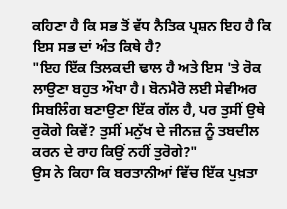ਕਹਿਣਾ ਹੈ ਕਿ ਸਭ ਤੋਂ ਵੱਧ ਨੈਤਿਕ ਪ੍ਰਸ਼ਨ ਇਹ ਹੈ ਕਿ ਇਸ ਸਭ ਦਾਂ ਅੰਤ ਕਿਥੇ ਹੈ?
"ਇਹ ਇੱਕ ਤਿਲਕਦੀ ਢਾਲ ਹੈ ਅਤੇ ਇਸ 'ਤੇ ਰੋਕ ਲਾਉਣਾ ਬਹੁਤ ਔਖਾ ਹੈ। ਬੋਨਮੈਰੋ ਲਈ ਸੇਵੀਅਰ ਸਿਬਲਿੰਗ ਬਣਾਉਣਾ ਇੱਕ ਗੱਲ ਹੈ, ਪਰ ਤੁਸੀਂ ਉਥੇ ਰੁਕੋਗੇ ਕਿਵੇਂ? ਤੁਸੀਂ ਮਨੁੱਖ ਦੇ ਜੀਨਜ਼ ਨੂੰ ਤਬਦੀਲ ਕਰਨ ਦੇ ਰਾਹ ਕਿਉਂ ਨਹੀਂ ਤੁਰੋਗੇ?"
ਉਸ ਨੇ ਕਿਹਾ ਕਿ ਬਰਤਾਨੀਆਂ ਵਿੱਚ ਇੱਕ ਪੁਖ਼ਤਾ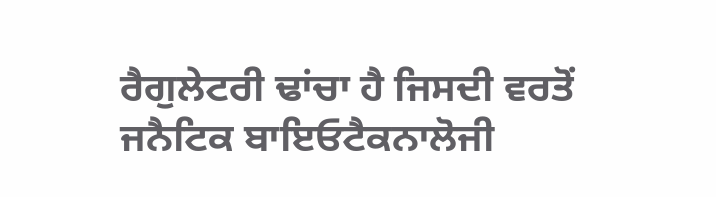ਰੈਗੁਲੇਟਰੀ ਢਾਂਚਾ ਹੈ ਜਿਸਦੀ ਵਰਤੋਂ ਜਨੈਟਿਕ ਬਾਇਓਟੈਕਨਾਲੋਜੀ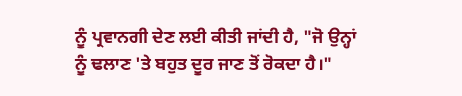ਨੂੰ ਪ੍ਰਵਾਨਗੀ ਦੇਣ ਲਈ ਕੀਤੀ ਜਾਂਦੀ ਹੈ, "ਜੋ ਉਨ੍ਹਾਂ ਨੂੰ ਢਲਾਣ 'ਤੇ ਬਹੁਤ ਦੂਰ ਜਾਣ ਤੋਂ ਰੋਕਦਾ ਹੈ।"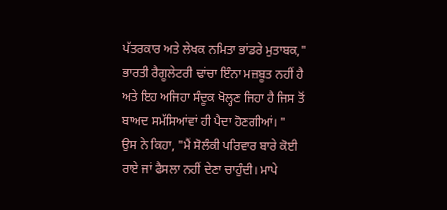ਪੱਤਰਕਾਰ ਅਤੇ ਲੇਖਕ ਨਮਿਤਾ ਭਾਂਡਰੇ ਮੁਤਾਬਕ," ਭਾਰਤੀ ਰੈਗੂਲੇਟਰੀ ਢਾਂਚਾ ਇੰਨਾ ਮਜ਼ਬੂਤ ਨਹੀਂ ਹੈ ਅਤੇ ਇਹ ਅਜਿਹਾ ਸੰਦੂਕ ਖੋਲ੍ਹਣ ਜਿਹਾ ਹੈ ਜਿਸ ਤੋਂ ਬਾਅਦ ਸਮੱਸਿਆਂਵਾਂ ਹੀ ਪੈਦਾ ਹੋਣਗੀਆਂ। "
ਉਸ ਨੇ ਕਿਹਾ, "ਮੈਂ ਸੋਲੰਕੀ ਪਰਿਵਾਰ ਬਾਰੇ ਕੋਈ ਰਾਏ ਜਾਂ ਫੈਸਲਾ ਨਹੀਂ ਦੇਣਾ ਚਾਹੁੰਦੀ। ਮਾਪੇ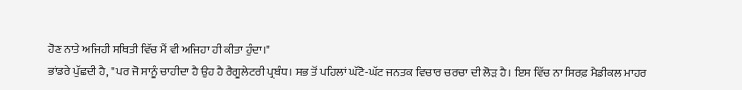ਹੋਣ ਨਾਤੇ ਅਜਿਹੀ ਸਥਿਤੀ ਵਿੱਚ ਮੈਂ ਵੀ ਅਜਿਹਾ ਹੀ ਕੀਤਾ ਹੁੰਦਾ।"
ਭਾਂਡਰੇ ਪੁੱਛਦੀ ਹੈ, "ਪਰ ਜੋ ਸਾਨੂੰ ਚਾਹੀਦਾ ਹੈ ਉਹ ਹੈ ਰੈਗੂਲੇਟਰੀ ਪ੍ਰਬੰਧ। ਸਭ ਤੋਂ ਪਹਿਲਾਂ ਘੱਟੋ-ਘੱਟ ਜਨਤਕ ਵਿਚਾਰ ਚਰਚਾ ਦੀ ਲੋੜ ਹੈ। ਇਸ ਵਿੱਚ ਨਾ ਸਿਰਫ਼ ਮੈਡੀਕਲ ਮਾਹਰ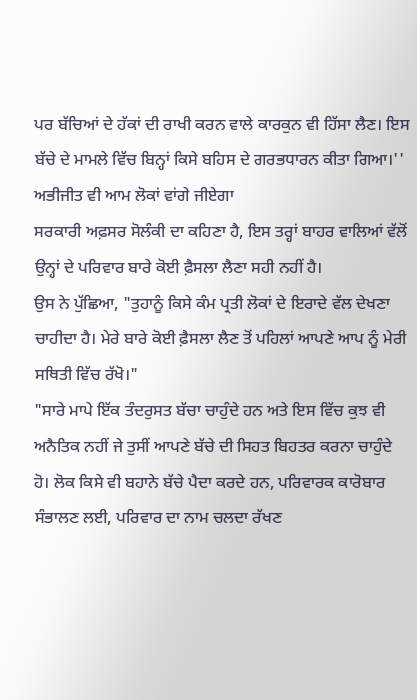ਪਰ ਬੱਚਿਆਂ ਦੇ ਹੱਕਾਂ ਦੀ ਰਾਖੀ ਕਰਨ ਵਾਲੇ ਕਾਰਕੁਨ ਵੀ ਹਿੱਸਾ ਲੈਣ। ਇਸ ਬੱਚੇ ਦੇ ਮਾਮਲੇ ਵਿੱਚ ਬਿਨ੍ਹਾਂ ਕਿਸੇ ਬਹਿਸ ਦੇ ਗਰਭਧਾਰਨ ਕੀਤਾ ਗਿਆ।''
ਅਭੀਜੀਤ ਵੀ ਆਮ ਲੋਕਾਂ ਵਾਂਗੇ ਜੀਏਗਾ
ਸਰਕਾਰੀ ਅਫ਼ਸਰ ਸੋਲੰਕੀ ਦਾ ਕਹਿਣਾ ਹੈ, ਇਸ ਤਰ੍ਹਾਂ ਬਾਹਰ ਵਾਲਿਆਂ ਵੱਲੋਂ ਉਨ੍ਹਾਂ ਦੇ ਪਰਿਵਾਰ ਬਾਰੇ ਕੋਈ ਫ਼ੈਸਲਾ ਲੈਣਾ ਸਹੀ ਨਹੀਂ ਹੈ।
ਉਸ ਨੇ ਪੁੱਛਿਆ, "ਤੁਹਾਨੂੰ ਕਿਸੇ ਕੰਮ ਪ੍ਰਤੀ ਲੋਕਾਂ ਦੇ ਇਰਾਦੇ ਵੱਲ ਦੇਖਣਾ ਚਾਹੀਦਾ ਹੈ। ਮੇਰੇ ਬਾਰੇ ਕੋਈ ਫ਼ੈਸਲਾ ਲੈਣ ਤੋਂ ਪਹਿਲਾਂ ਆਪਣੇ ਆਪ ਨੂੰ ਮੇਰੀ ਸਥਿਤੀ ਵਿੱਚ ਰੱਖੋ।"
"ਸਾਰੇ ਮਾਪੇ ਇੱਕ ਤੰਦਰੁਸਤ ਬੱਚਾ ਚਾਹੁੰਦੇ ਹਨ ਅਤੇ ਇਸ ਵਿੱਚ ਕੁਝ ਵੀ ਅਨੈਤਿਕ ਨਹੀਂ ਜੇ ਤੁਸੀਂ ਆਪਣੇ ਬੱਚੇ ਦੀ ਸਿਹਤ ਬਿਹਤਰ ਕਰਨਾ ਚਾਹੁੰਦੇ ਹੋ। ਲੋਕ ਕਿਸੇ ਵੀ ਬਹਾਨੇ ਬੱਚੇ ਪੈਦਾ ਕਰਦੇ ਹਨ, ਪਰਿਵਾਰਕ ਕਾਰੋਬਾਰ ਸੰਭਾਲਣ ਲਈ, ਪਰਿਵਾਰ ਦਾ ਨਾਮ ਚਲਦਾ ਰੱਖਣ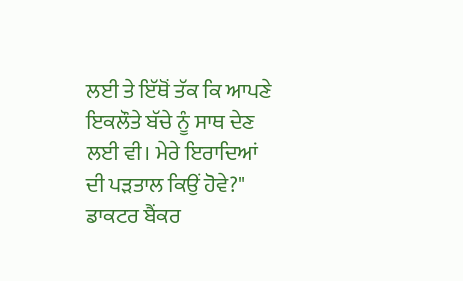ਲਈ ਤੇ ਇੱਥੋਂ ਤੱਕ ਕਿ ਆਪਣੇ ਇਕਲੌਤੇ ਬੱਚੇ ਨੂੰ ਸਾਥ ਦੇਣ ਲਈ ਵੀ। ਮੇਰੇ ਇਰਾਦਿਆਂ ਦੀ ਪੜਤਾਲ ਕਿਉਂ ਹੋਵੇ?"
ਡਾਕਟਰ ਬੈਂਕਰ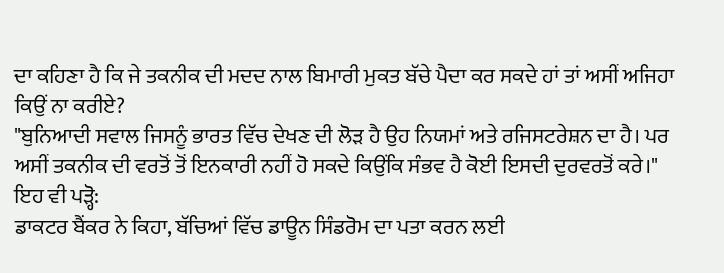ਦਾ ਕਹਿਣਾ ਹੈ ਕਿ ਜੇ ਤਕਨੀਕ ਦੀ ਮਦਦ ਨਾਲ ਬਿਮਾਰੀ ਮੁਕਤ ਬੱਚੇ ਪੈਦਾ ਕਰ ਸਕਦੇ ਹਾਂ ਤਾਂ ਅਸੀਂ ਅਜਿਹਾ ਕਿਉਂ ਨਾ ਕਰੀਏ?
"ਬੁਨਿਆਦੀ ਸਵਾਲ ਜਿਸਨੂੰ ਭਾਰਤ ਵਿੱਚ ਦੇਖਣ ਦੀ ਲੋੜ ਹੈ ਉਹ ਨਿਯਮਾਂ ਅਤੇ ਰਜਿਸਟਰੇਸ਼ਨ ਦਾ ਹੈ। ਪਰ ਅਸੀਂ ਤਕਨੀਕ ਦੀ ਵਰਤੋਂ ਤੋਂ ਇਨਕਾਰੀ ਨਹੀਂ ਹੋ ਸਕਦੇ ਕਿਉਂਕਿ ਸੰਭਵ ਹੈ ਕੋਈ ਇਸਦੀ ਦੁਰਵਰਤੋਂ ਕਰੇ।"
ਇਹ ਵੀ ਪੜ੍ਹੋ:
ਡਾਕਟਰ ਬੈਂਕਰ ਨੇ ਕਿਹਾ, ਬੱਚਿਆਂ ਵਿੱਚ ਡਾਊਨ ਸਿੰਡਰੋਮ ਦਾ ਪਤਾ ਕਰਨ ਲਈ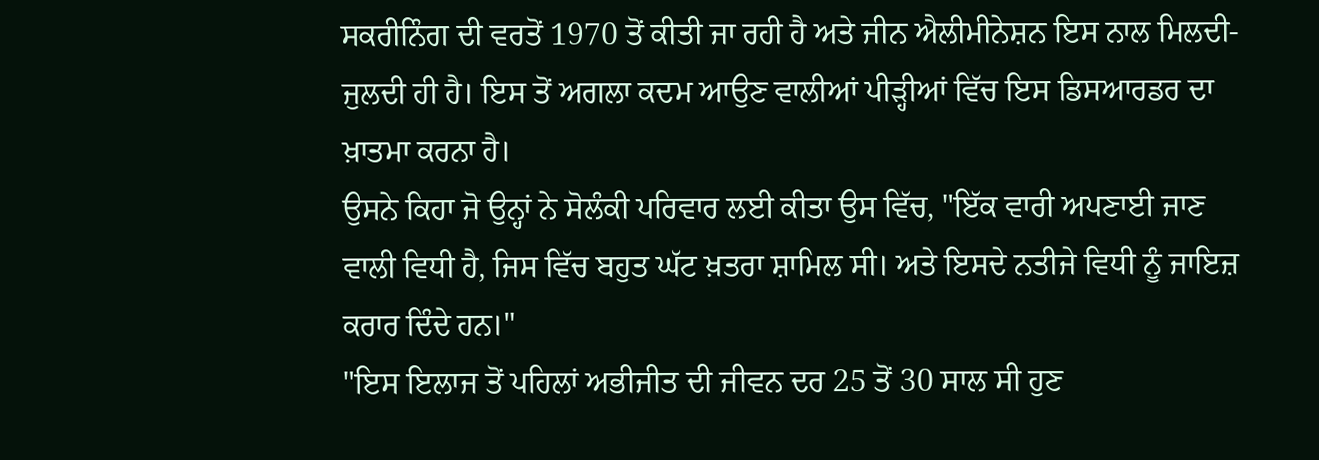ਸਕਰੀਨਿੰਗ ਦੀ ਵਰਤੋਂ 1970 ਤੋਂ ਕੀਤੀ ਜਾ ਰਹੀ ਹੈ ਅਤੇ ਜੀਨ ਐਲੀਮੀਨੇਸ਼ਨ ਇਸ ਨਾਲ ਮਿਲਦੀ-ਜੁਲਦੀ ਹੀ ਹੈ। ਇਸ ਤੋਂ ਅਗਲਾ ਕਦਮ ਆਉਣ ਵਾਲੀਆਂ ਪੀੜ੍ਹੀਆਂ ਵਿੱਚ ਇਸ ਡਿਸਆਰਡਰ ਦਾ ਖ਼ਾਤਮਾ ਕਰਨਾ ਹੈ।
ਉਸਨੇ ਕਿਹਾ ਜੋ ਉਨ੍ਹਾਂ ਨੇ ਸੋਲੰਕੀ ਪਰਿਵਾਰ ਲਈ ਕੀਤਾ ਉਸ ਵਿੱਚ, "ਇੱਕ ਵਾਰੀ ਅਪਣਾਈ ਜਾਣ ਵਾਲੀ ਵਿਧੀ ਹੈ, ਜਿਸ ਵਿੱਚ ਬਹੁਤ ਘੱਟ ਖ਼ਤਰਾ ਸ਼ਾਮਿਲ ਸੀ। ਅਤੇ ਇਸਦੇ ਨਤੀਜੇ ਵਿਧੀ ਨੂੰ ਜਾਇਜ਼ ਕਰਾਰ ਦਿੰਦੇ ਹਨ।"
"ਇਸ ਇਲਾਜ ਤੋਂ ਪਹਿਲਾਂ ਅਭੀਜੀਤ ਦੀ ਜੀਵਨ ਦਰ 25 ਤੋਂ 30 ਸਾਲ ਸੀ ਹੁਣ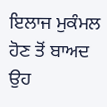ਇਲਾਜ ਮੁਕੰਮਲ ਹੋਣ ਤੋਂ ਬਾਅਦ ਉਹ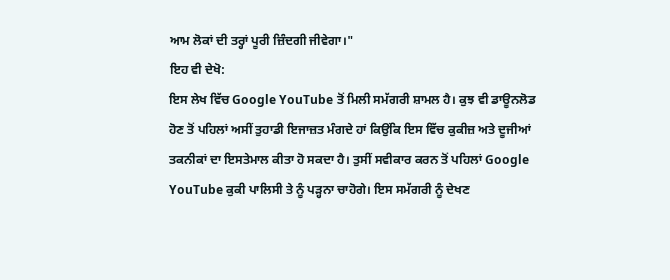ਆਮ ਲੋਕਾਂ ਦੀ ਤਰ੍ਹਾਂ ਪੂਰੀ ਜ਼ਿੰਦਗੀ ਜੀਵੇਗਾ।"
ਇਹ ਵੀ ਦੇਖੋ:
ਇਸ ਲੇਖ ਵਿੱਚ Google YouTube ਤੋਂ ਮਿਲੀ ਸਮੱਗਰੀ ਸ਼ਾਮਲ ਹੈ। ਕੁਝ ਵੀ ਡਾਊਨਲੋਡ ਹੋਣ ਤੋਂ ਪਹਿਲਾਂ ਅਸੀਂ ਤੁਹਾਡੀ ਇਜਾਜ਼ਤ ਮੰਗਦੇ ਹਾਂ ਕਿਉਂਕਿ ਇਸ ਵਿੱਚ ਕੁਕੀਜ਼ ਅਤੇ ਦੂਜੀਆਂ ਤਕਨੀਕਾਂ ਦਾ ਇਸਤੇਮਾਲ ਕੀਤਾ ਹੋ ਸਕਦਾ ਹੈ। ਤੁਸੀਂ ਸਵੀਕਾਰ ਕਰਨ ਤੋਂ ਪਹਿਲਾਂ Google YouTube ਕੁਕੀ ਪਾਲਿਸੀ ਤੇ ਨੂੰ ਪੜ੍ਹਨਾ ਚਾਹੋਗੇ। ਇਸ ਸਮੱਗਰੀ ਨੂੰ ਦੇਖਣ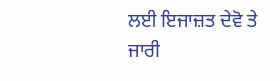ਲਈ ਇਜਾਜ਼ਤ ਦੇਵੋ ਤੇ ਜਾਰੀ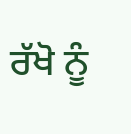ਰੱਖੋ ਨੂੰ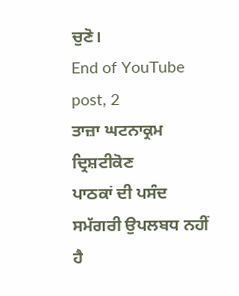ਚੁਣੋ।
End of YouTube post, 2
ਤਾਜ਼ਾ ਘਟਨਾਕ੍ਰਮ
ਦ੍ਰਿਸ਼ਟੀਕੋਣ
ਪਾਠਕਾਂ ਦੀ ਪਸੰਦ
ਸਮੱਗਰੀ ਉਪਲਬਧ ਨਹੀਂ ਹੈ